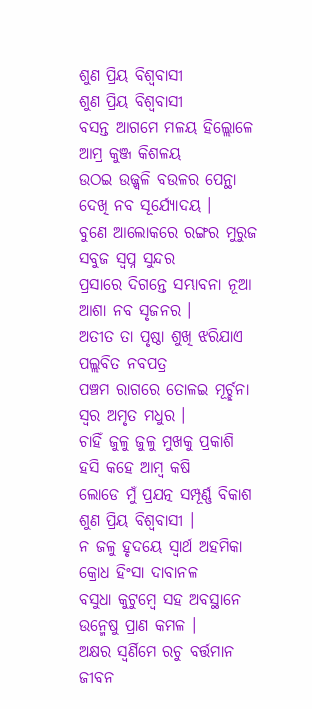ଶୁଣ ପ୍ରିୟ ବିଶ୍ବବାସୀ
ଶୁଣ ପ୍ରିୟ ବିଶ୍ବବାସୀ
ବସନ୍ତ ଆଗମେ ମଳୟ ହିଲ୍ଲୋଳେ
ଆମ୍ର କୁଞ୍ଜ କିଶଳୟ
ଉଠଇ ଉଜ୍ଜ୍ବଳି ବଉଳର ପେନ୍ଥା
ଦେଖି ନବ ସୂର୍ଯ୍ୟୋଦୟ ।
ବୁଣେ ଆଲୋକରେ ରଙ୍ଗର ମୁରୁଜ
ସବୁଜ ସ୍ବପ୍ନ ସୁନ୍ଦର
ପ୍ରସାରେ ଦିଗନ୍ତେ ସମ୍ଭାବନା ନୂଆ
ଆଶା ନବ ସୃଜନର ।
ଅତୀତ ତା ପୃଷ୍ଠା ଶୁଖି ଝରିଯାଏ
ପଲ୍ଲବିତ ନବପତ୍ର
ପଞ୍ଚମ ରାଗରେ ତୋଳଇ ମୂର୍ଚ୍ଛନା
ସ୍ବର ଅମୃତ ମଧୁର ।
ଚାହିଁ ଜୁଳୁ ଜୁଳୁ ମୁଖକୁ ପ୍ରକାଶି
ହସି କହେ ଆମ୍ବ କଷି
ଲୋଡେ ମୁଁ ପ୍ରଯତ୍ନ ସମ୍ପୂର୍ଣ୍ଣ ବିକାଶ
ଶୁଣ ପ୍ରିୟ ବିଶ୍ବବାସୀ ।
ନ ଜଳୁ ହୃଦୟେ ସ୍ବାର୍ଥ ଅହମିକା
କ୍ରୋଧ ହିଂସା ଦାବାନଳ
ବସୁଧା କୁଟୁମ୍ବେ ସହ ଅବସ୍ଥାନେ
ଉନ୍ମେଷୁ ପ୍ରାଣ କମଳ ।
ଅକ୍ଷର ସ୍ବର୍ଣିମେ ରଚୁ ବର୍ତ୍ତମାନ
ଜୀବନ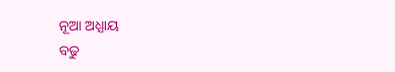ନୂଆ ଅଧ୍ଯାୟ
ବଢୁ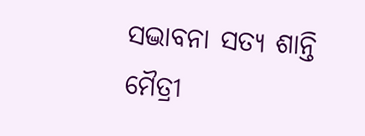ସଦ୍ଭାବନା ସତ୍ଯ ଶାନ୍ତି ମୈତ୍ରୀ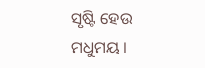ସୃଷ୍ଟି ହେଉ ମଧୁମୟ ।